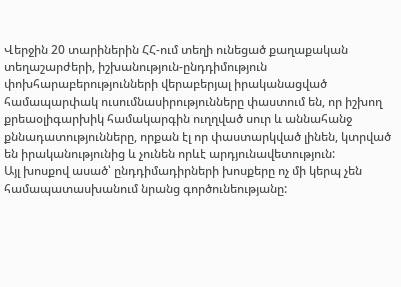Վերջին 20 տարիներին ՀՀ-ում տեղի ունեցած քաղաքական տեղաշարժերի, իշխանություն-ընդդիմություն փոխհարաբերությունների վերաբերյալ իրականացված համապարփակ ուսումնասիրությունները փաստում են, որ իշխող քրեաօլիգարխիկ համակարգին ուղղված սուր և աննահանջ քննադատությունները, որքան էլ որ փաստարկված լինեն, կտրված են իրականությունից և չունեն որևէ արդյունավետություն:
Այլ խոսքով ասած՝ ընդդիմադիրների խոսքերը ոչ մի կերպ չեն համապատասխանում նրանց գործունեությանը: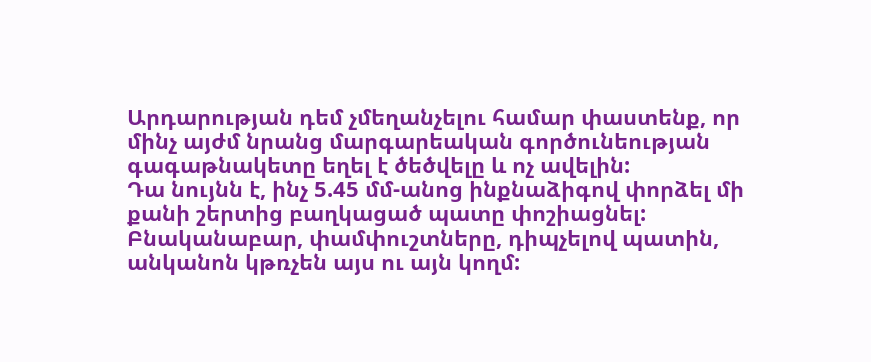Արդարության դեմ չմեղանչելու համար փաստենք, որ մինչ այժմ նրանց մարգարեական գործունեության գագաթնակետը եղել է ծեծվելը և ոչ ավելին:
Դա նույնն է, ինչ 5.45 մմ-անոց ինքնաձիգով փորձել մի քանի շերտից բաղկացած պատը փոշիացնել: Բնականաբար, փամփուշտները, դիպչելով պատին, անկանոն կթռչեն այս ու այն կողմ: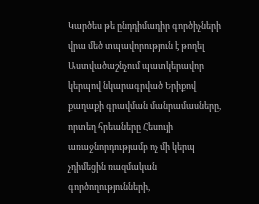Կարծես թե ընդդիմադիր գործիչների վրա մեծ տպավորություն է թողել Աստվածաշնչում պատկերավոր կերպով նկարագրված Երիքով քաղաքի գրավման մանրամասները, որտեղ հրեաները Հեսույի առաջնորդությամբ ոչ մի կերպ չդիմեցին ռազմական գործողությունների,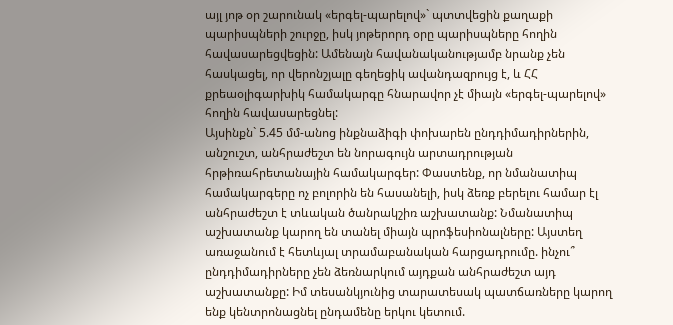այլ յոթ օր շարունակ «երգել-պարելով»` պտտվեցին քաղաքի պարիսպների շուրջը, իսկ յոթերորդ օրը պարիսպները հողին հավասարեցվեցին: Ամենայն հավանականությամբ նրանք չեն հասկացել, որ վերոնշյալը գեղեցիկ ավանդազրույց է, և ՀՀ քրեաօլիգարխիկ համակարգը հնարավոր չէ միայն «երգել-պարելով» հողին հավասարեցնել:
Այսինքն` 5.45 մմ-անոց ինքնաձիգի փոխարեն ընդդիմադիրներին, անշուշտ, անհրաժեշտ են նորագույն արտադրության հրթիռահրետանային համակարգեր: Փաստենք, որ նմանատիպ համակարգերը ոչ բոլորին են հասանելի, իսկ ձեռք բերելու համար էլ անհրաժեշտ է տևական ծանրակշիռ աշխատանք: Նմանատիպ աշխատանք կարող են տանել միայն պրոֆեսիոնալները: Այստեղ առաջանում է հետևյալ տրամաբանական հարցադրումը. ինչու՞ ընդդիմադիրները չեն ձեռնարկում այդքան անհրաժեշտ այդ աշխատանքը: Իմ տեսանկյունից տարատեսակ պատճառները կարող ենք կենտրոնացնել ընդամենը երկու կետում.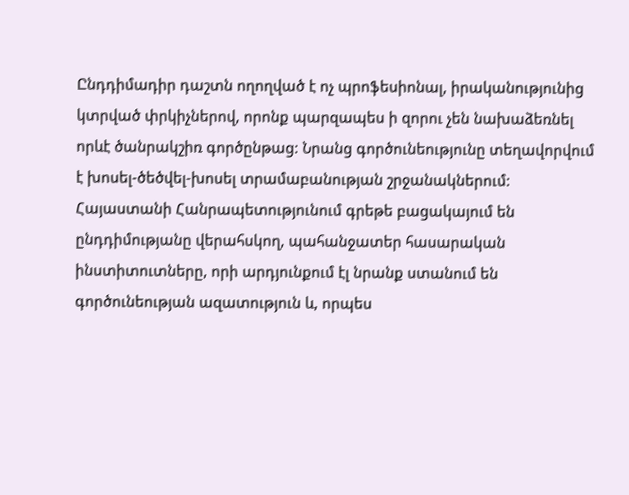Ընդդիմադիր դաշտն ողողված է ոչ պրոֆեսիոնալ, իրականությունից կտրված փրկիչներով, որոնք պարզապես ի զորու չեն նախաձեռնել որևէ ծանրակշիռ գործընթաց: Նրանց գործունեությունը տեղավորվում է խոսել-ծեծվել-խոսել տրամաբանության շրջանակներում:
Հայաստանի Հանրապետությունում գրեթե բացակայում են ընդդիմությանը վերահսկող, պահանջատեր հասարական ինստիտուտները, որի արդյունքում էլ նրանք ստանում են գործունեության ազատություն և, որպես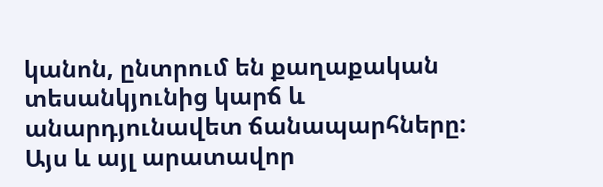կանոն, ընտրում են քաղաքական տեսանկյունից կարճ և անարդյունավետ ճանապարհները:
Այս և այլ արատավոր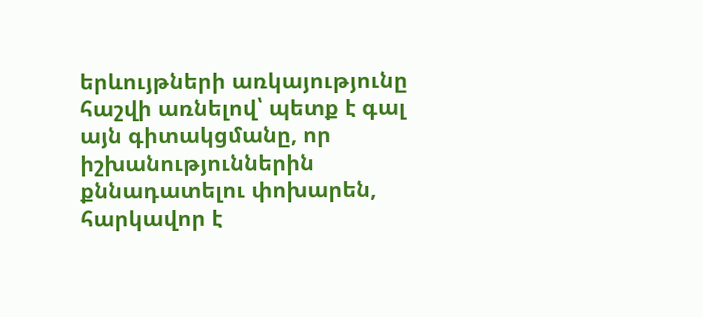երևույթների առկայությունը հաշվի առնելով՝ պետք է գալ այն գիտակցմանը, որ իշխանություններին քննադատելու փոխարեն, հարկավոր է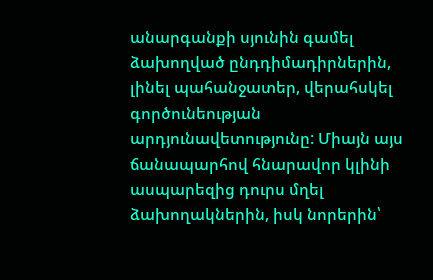անարգանքի սյունին գամել ձախողված ընդդիմադիրներին, լինել պահանջատեր, վերահսկել գործունեության արդյունավետությունը: Միայն այս ճանապարհով հնարավոր կլինի ասպարեզից դուրս մղել ձախողակներին, իսկ նորերին՝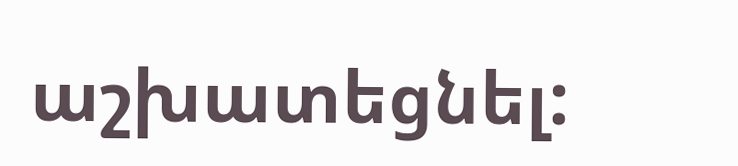աշխատեցնել: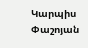Կարպիս Փաշոյան